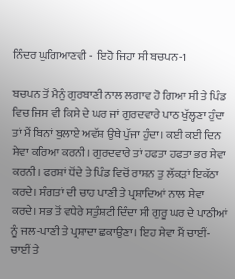ਨਿੰਦਰ ਘੁਗਿਆਣਵੀ -  ਇਹੋ ਜਿਹਾ ਸੀ ਬਚਪਨ-1

ਬਚਪਨ ਤੋਂ ਮੈਨੁੰ ਗੁਰਬਾਣੀ ਨਾਲ ਲਗਾਵ ਹੋ ਗਿਆ ਸੀ ਤੇ ਪਿੰਡ ਵਿਚ ਜਿਸ ਵੀ ਕਿਸੇ ਦੇ ਘਰ ਜਾਂ ਗੁਰਦਵਾਰੇ ਪਾਠ ਖੁੱਲ੍ਹਣਾ ਹੁੰਦਾ ਤਾਂ ਮੈਂ ਬਿਨਾਂ ਬੁਲਾਏ ਅਵੱਸ਼ ਉਥੇ ਪੁੱਜਾ ਹੁੰਦਾ। ਕਈ ਕਈ ਦਿਨ ਸੇਵਾ ਕਰਿਆ ਕਰਨੀ। ਗੁਰਦਵਾਰੇ ਤਾਂ ਹਫਤਾ ਹਫਤਾ ਭਰ ਸੇਵਾ ਕਰਨੀ। ਫਰਸ਼ਾਂ ਧੋਂਦੇ ਤੇ ਪਿੰਡ ਵਿਚੋਂ ਰਾਸ਼ਨ ਤੁ ਲੱਕੜਾਂ ਇਕੱਠਾ ਕਰਦੇ। ਸੰਗਤਾਂ ਦੀ ਚਾਹ ਪਾਣੀ ਤੇ ਪ੍ਰਸ਼ਾਦਿਆਂ ਨਾਲ ਸੇਵਾ ਕਰਦੇ। ਸਭ ਤੋਂ ਵਧੇਰੇ ਸਤੁੰਸ਼ਟੀ ਦਿੰਦਾ ਸੀ ਗੁਰੂ ਘਰ ਦੇ ਪਾਠੀਆਂ ਨੂੰ ਜਲ-ਪਾਣੀ ਤੇ ਪ੍ਰਸ਼ਾਦਾ ਛਕਾਉਣਾ। ਇਹ ਸੇਵਾ ਮੈਂ ਚਾਈਂ-ਚਾਈਂ ਤੇ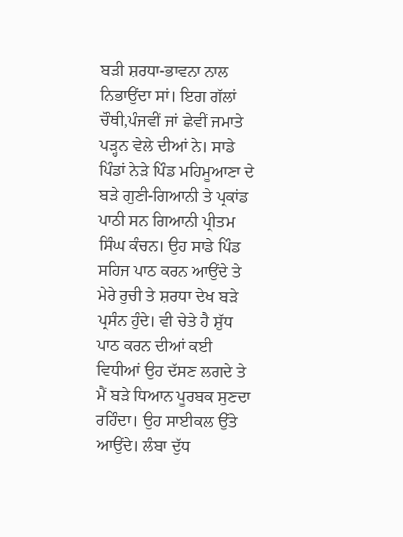ਬੜੀ ਸ਼ਰਧਾ-ਭਾਵਨਾ ਨਾਲ ਨਿਭਾਉਂਦਾ ਸਾਂ। ਇਗ ਗੱਲਾਂ ਚੌਥੀ,ਪੰਜਵੀਂ ਜਾਂ ਛੇਵੀਂ ਜਮਾਤੇ ਪੜ੍ਹਨ ਵੇਲੇ ਦੀਆਂ ਨੇ। ਸਾਡੇ ਪਿੰਡਾਂ ਨੇੜੇ ਪਿੰਡ ਮਹਿਮੂਆਣਾ ਦੇ ਬੜੇ ਗੁਣੀ-ਗਿਆਨੀ ਤੇ ਪ੍ਰਕਾਂਡ ਪਾਠੀ ਸਨ ਗਿਆਨੀ ਪ੍ਰੀਤਮ ਸਿੰਘ ਕੰਚਨ। ਉਹ ਸਾਡੇ ਪਿੰਡ ਸਹਿਜ ਪਾਠ ਕਰਨ ਆਉਂਦੇ ਤੇ ਮੇਰੇ ਰੁਚੀ ਤੇ ਸ਼ਰਧਾ ਦੇਖ ਬੜੇ ਪ੍ਰਸੰਨ ਹੁੰਦੇ। ਵੀ ਚੇਤੇ ਹੈ ਸ਼ੁੱਧ ਪਾਠ ਕਰਨ ਦੀਆਂ ਕਈ ਵਿਧੀਆਂ ਉਹ ਦੱਸਣ ਲਗਦੇ ਤੇ ਮੈਂ ਬੜੇ ਧਿਆਨ ਪੂਰਬਕ ਸੁਣਦਾ ਰਹਿੰਦਾ। ਉਹ ਸਾਈਕਲ ਉੱਤੇ ਆਉਂਦੇ। ਲੰਬਾ ਦੁੱਧ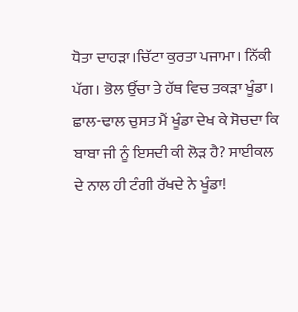ਧੋਤਾ ਦਾਹੜਾ।ਚਿੱਟਾ ਕੁਰਤਾ ਪਜਾਮਾ। ਨਿੱਕੀ ਪੱਗ। ਭੋਲ ਉੱਚਾ ਤੇ ਹੱਥ ਵਿਚ ਤਕੜਾ ਖੂੰਡਾ। ਛਾਲ-ਢਾਲ ਚੁਸਤ ਮੈਂ ਖੂੰਡਾ ਦੇਖ ਕੇ ਸੋਚਦਾ ਕਿ ਬਾਬਾ ਜੀ ਨੂੰ ਇਸਦੀ ਕੀ ਲੋੜ ਹੈ? ਸਾਈਕਲ ਦੇ ਨਾਲ ਹੀ ਟੰਗੀ ਰੱਖਦੇ ਨੇ ਖੂੰਡਾ!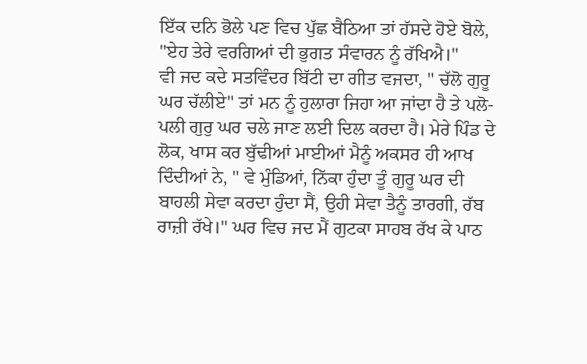ਇੱਕ ਦਨਿ ਭੋਲੇ ਪਣ ਵਿਚ ਪੁੱਛ ਬੈਠਿਆ ਤਾਂ ਹੱਸਦੇ ਹੋਏ ਬੋਲੇ, "ਏਹ ਤੇਰੇ ਵਰਗਿਆਂ ਦੀ ਭੁਗਤ ਸੰਵਾਰਨ ਨੂੰ ਰੱਖਿਐ।"
ਵੀ ਜਦ ਕਦੇ ਸਤਵਿੰਦਰ ਬਿੱਟੀ ਦਾ ਗੀਤ ਵਜਦਾ, " ਚੱਲੋ ਗੁਰੂ ਘਰ ਚੱਲੀਏ" ਤਾਂ ਮਨ ਨੂੰ ਹੁਲਾਰਾ ਜਿਹਾ ਆ ਜਾਂਦਾ ਹੈ ਤੇ ਪਲੋ-ਪਲੀ ਗੁਰੁ ਘਰ ਚਲੇ ਜਾਣ ਲਈ ਦਿਲ ਕਰਦਾ ਹੈ। ਮੇਰੇ ਪਿੰਡ ਦੇ ਲੋਕ, ਖਾਸ ਕਰ ਬੁੱਢੀਆਂ ਮਾਈਆਂ ਮੈਨੂੰ ਅਕਸਰ ਹੀ ਆਖ ਦਿੰਦੀਆਂ ਨੇ, " ਵੇ ਮੁੰਡਿਆਂ, ਨਿੱਕਾ ਹੁੰਦਾ ਤੂੰ ਗੁਰੂ ਘਰ ਦੀ ਬਾਹਲੀ ਸੇਵਾ ਕਰਦਾ ਹੁੰਦਾ ਸੈਂ, ਉਹੀ ਸੇਵਾ ਤੈਨੂੰ ਤਾਰਗੀ, ਰੱਬ ਰਾਜ਼ੀ ਰੱਖੇ।" ਘਰ ਵਿਚ ਜਦ ਮੈਂ ਗੁਟਕਾ ਸਾਹਬ ਰੱਖ ਕੇ ਪਾਠ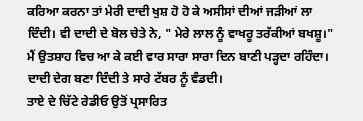ਕਰਿਆ ਕਰਨਾ ਤਾਂ ਮੇਰੀ ਦਾਦੀ ਖੁਸ਼ ਹੋ ਹੋ ਕੇ ਅਸੀਸਾਂ ਦੀਆਂ ਜੜੀਆਂ ਲਾ ਦਿੰਦੀ। ਵੀ ਦਾਦੀ ਦੇ ਬੋਲ ਚੇਤੇ ਨੇ, " ਮੇਰੇ ਲਾਲ ਨੂੰ ਵਾਖਰੂ ਤਰੱਕੀਆਂ ਬਖਸ਼ੂ।" ਮੈਂ ਉਤਸ਼ਾਹ ਵਿਚ ਆ ਕੇ ਕਈ ਵਾਰ ਸਾਰਾ ਸਾਰਾ ਦਿਨ ਬਾਣੀ ਪੜ੍ਹਦਾ ਰਹਿੰਦਾ। ਦਾਦੀ ਦੇਗ ਬਣਾ ਦਿੰਦੀ ਤੇ ਸਾਰੇ ਟੱਬਰ ਨੂੰ ਵੰਡਦੀ।
ਤਾਏ ਦੇ ਚਿੱਟੇ ਰੇਡੀਓ ਉਤੋਂ ਪ੍ਰਸਾਰਿਤ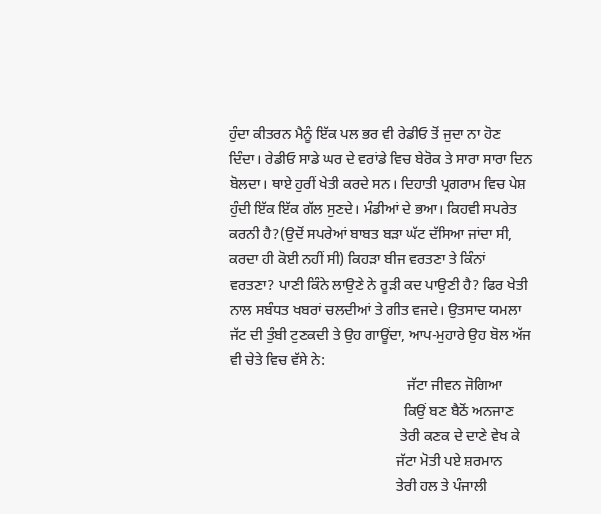ਹੁੰਦਾ ਕੀਤਰਨ ਮੈਨੂੰ ਇੱਕ ਪਲ ਭਰ ਵੀ ਰੇਡੀਓ ਤੋਂ ਜੁਦਾ ਨਾ ਹੋਣ ਦਿੰਦਾ। ਰੇਡੀਓ ਸਾਡੇ ਘਰ ਦੇ ਵਰਾਂਡੇ ਵਿਚ ਬੇਰੋਕ ਤੇ ਸਾਰਾ ਸਾਰਾ ਦਿਨ ਬੋਲਦਾ। ਥਾਏ ਹੁਰੀਂ ਖੇਤੀ ਕਰਦੇ ਸਨ। ਦਿਹਾਤੀ ਪ੍ਰਗਰਾਮ ਵਿਚ ਪੇਸ਼ ਹੁੰਦੀ ਇੱਕ ਇੱਕ ਗੱਲ ਸੁਣਦੇ। ਮੰਡੀਆਂ ਦੇ ਭਆ। ਕਿਹਵੀ ਸਪਰੇਤ ਕਰਨੀ ਹੈ?(ਉਦੋਂ ਸਪਰੇਆਂ ਬਾਬਤ ਬੜਾ ਘੱਟ ਦੱਸਿਆ ਜਾਂਦਾ ਸੀ, ਕਰਦਾ ਹੀ ਕੋਈ ਨਹੀਂ ਸੀ) ਕਿਹੜਾ ਬੀਜ ਵਰਤਣਾ ਤੇ ਕਿੰਨਾਂ ਵਰਤਣਾ? ਪਾਣੀ ਕਿੰਨੇ ਲਾਉਣੇ ਨੇ ਰੂੜੀ ਕਦ ਪਾਉਣੀ ਹੈ? ਫਿਰ ਖੇਤੀ ਨਾਲ ਸਬੰਧਤ ਖਬਰਾਂ ਚਲਦੀਆਂ ਤੇ ਗੀਤ ਵਜਦੇ। ਉਤਸਾਦ ਯਮਲਾ ਜੱਟ ਦੀ ਤੁੰਬੀ ਟੁਣਕਦੀ ਤੇ ਉਹ ਗਾਊਂਦਾ, ਆਪ-ਮੁਹਾਰੇ ਉਹ ਬੋਲ ਅੱਜ ਵੀ ਚੇਤੇ ਵਿਚ ਵੱਸੇ ਨੇ:
                                                 ਜੱਟਾ ਜੀਵਨ ਜੋਗਿਆ
                                                ਕਿਉਂ ਬਣ ਬੈਠੋਂ ਅਨਜਾਣ
                                               ਤੇਰੀ ਕਣਕ ਦੇ ਦਾਣੇ ਵੇਖ ਕੇ
                                              ਜੱਟਾ ਮੋਤੀ ਪਏ ਸ਼ਰਮਾਨ
                                              ਤੇਰੀ ਹਲ ਤੇ ਪੰਜਾਲੀ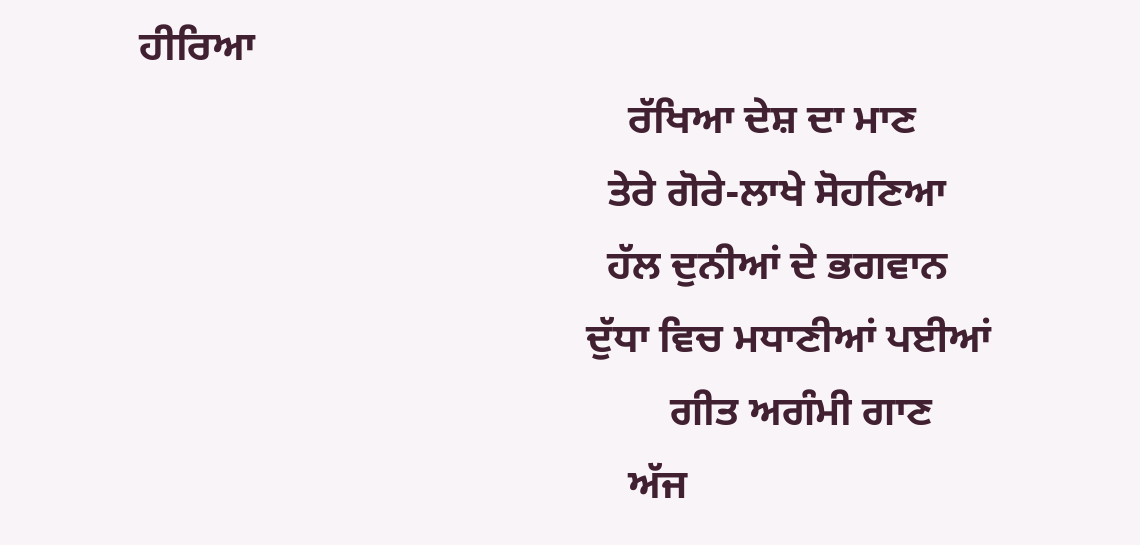ਹੀਰਿਆ
                                               ਰੱਖਿਆ ਦੇਸ਼ ਦਾ ਮਾਣ
                                             ਤੇਰੇ ਗੋਰੇ-ਲਾਖੇ ਸੋਹਣਿਆ
                                             ਹੱਲ ਦੁਨੀਆਂ ਦੇ ਭਗਵਾਨ
                                           ਦੁੱਧਾ ਵਿਚ ਮਧਾਣੀਆਂ ਪਈਆਂ
                                                   ਗੀਤ ਅਗੰਮੀ ਗਾਣ
                                               ਅੱਜ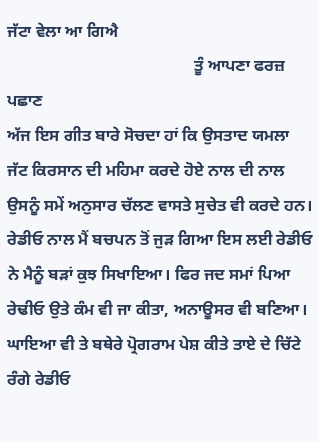ਜੱਟਾ ਵੇਲਾ ਆ ਗਿਐ
                                             ਤੂੰ ਆਪਣਾ ਫਰਜ਼ ਪਛਾਣ
ਅੱਜ ਇਸ ਗੀਤ ਬਾਰੇ ਸੋਚਦਾ ਹਾਂ ਕਿ ਉਸਤਾਦ ਯਮਲਾ ਜੱਟ ਕਿਰਸਾਨ ਦੀ ਮਹਿਮਾ ਕਰਦੇ ਹੋਏ ਨਾਲ ਦੀ ਨਾਲ ਉਸਨੂੰ ਸਮੇਂ ਅਨੁਸਾਰ ਚੱਲਣ ਵਾਸਤੇ ਸੁਚੇਤ ਵੀ ਕਰਦੇ ਹਨ। ਰੇਡੀਓ ਨਾਲ ਮੈਂ ਬਚਪਨ ਤੋਂ ਜੁੜ ਗਿਆ ਇਸ ਲਈ ਰੇਡੀਓ ਨੇ ਮੈਨੂੰ ਬੜਾਂ ਕੁਝ ਸਿਖਾਇਆ। ਫਿਰ ਜਦ ਸਮਾਂ ਪਿਆ ਰੇਢੀਓ ਉਤੇ ਕੰਮ ਵੀ ਜਾ ਕੀਤਾ, ਅਨਾਊਸਰ ਵੀ ਬਣਿਆ। ਘਾਇਆ ਵੀ ਤੇ ਬਥੇਰੇ ਪ੍ਰੋਗਰਾਮ ਪੇਸ਼ ਕੀਤੇ ਤਾਏ ਦੇ ਚਿੱਟੇ ਰੰਗੇ ਰੇਡੀਓ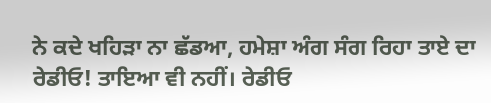ਨੇ ਕਦੇ ਖਹਿੜਾ ਨਾ ਛੱਡਆ, ਹਮੇਸ਼ਾ ਅੰਗ ਸੰਗ ਰਿਹਾ ਤਾਏ ਦਾ ਰੇਡੀਓ! ਤਾਇਆ ਵੀ ਨਹੀਂ। ਰੇਡੀਓ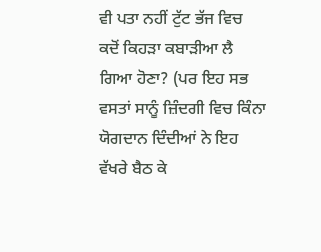ਵੀ ਪਤਾ ਨਹੀਂ ਟੁੱਟ ਭੱਜ ਵਿਚ ਕਦੋਂ ਕਿਹੜਾ ਕਬਾੜੀਆ ਲੈ ਗਿਆ ਹੋਣਾ? (ਪਰ ਇਹ ਸਭ ਵਸਤਾਂ ਸਾਨੂੰ ਜ਼ਿੰਦਗੀ ਵਿਚ ਕਿੰਨਾ ਯੋਗਦਾਨ ਦਿੰਦੀਆਂ ਨੇ ਇਹ ਵੱਖਰੇ ਬੈਠ ਕੇ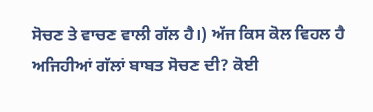ਸੋਚਣ ਤੇ ਵਾਚਣ ਵਾਲੀ ਗੱਲ ਹੈ।) ਅੱਜ ਕਿਸ ਕੋਲ ਵਿਹਲ ਹੈ ਅਜਿਹੀਆਂ ਗੱਲਾਂ ਬਾਬਤ ਸੋਚਣ ਦੀ? ਕੋਈ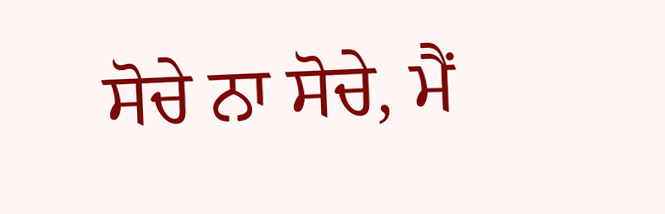ਸੋਚੇ ਨਾ ਸੋਚੇ, ਮੈਂ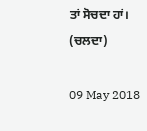ਤਾਂ ਸੋਚਦਾ ਹਾਂ।
(ਚਲਦਾ)

09 May 2018